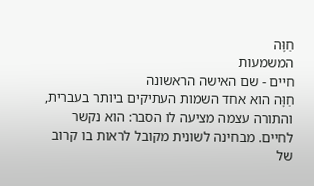חַוָּה
המשמעות
חיים - שם האישה הראשונה
חַוָּה הוא אחד השמות העתיקים ביותר בעברית, והתורה עצמה מציעה לו הסבר: הוא נקשר לחיים. מבחינה לשונית מקובל לראות בו קרוב של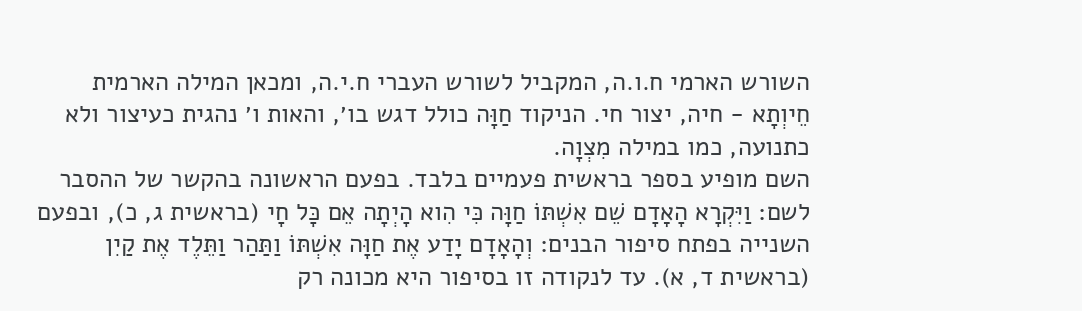השורש הארמי ח.ו.ה, המקביל לשורש העברי ח.י.ה, ומכאן המילה הארמית חֵיוְתָא - חיה, יצור חי. הניקוד חַוָּה כולל דגש בו׳, והאות ו׳ נהגית כעיצור ולא כתנועה, כמו במילה מִצְוָה.
השם מופיע בספר בראשית פעמיים בלבד. בפעם הראשונה בהקשר של ההסבר לשם: וַיִּקְרָא הָאָדָם שֵׁם אִשְׁתּוֹ חַוָּה כִּי הִוא הָיְתָה אֵם כָּל חָי (בראשית ג, כ), ובפעם השנייה בפתח סיפור הבנים: וְהָאָדָם יָדַע אֶת חַוָּה אִשְׁתּוֹ וַתַּהַר וַתֵּלֶד אֶת קַיִן (בראשית ד, א). עד לנקודה זו בסיפור היא מכונה רק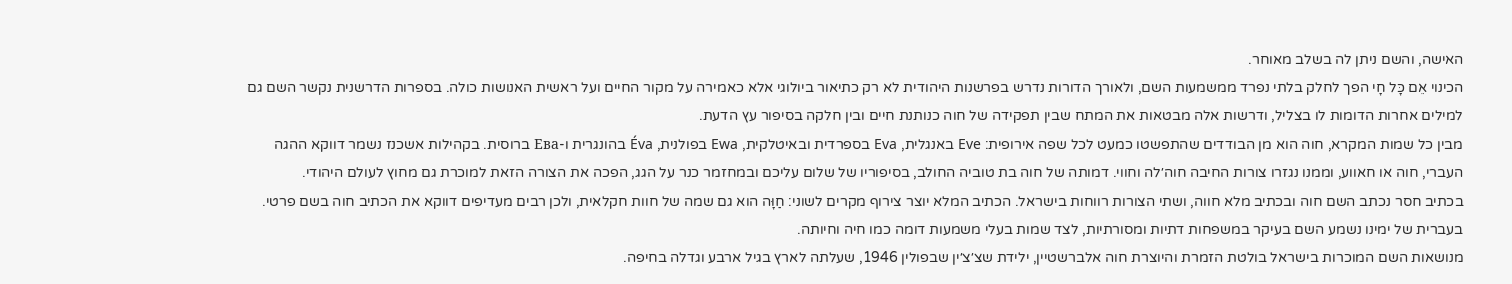האישה, והשם ניתן לה בשלב מאוחר.
הכינוי אֵם כָּל חָי הפך לחלק בלתי נפרד ממשמעות השם, ולאורך הדורות נדרש בפרשנות היהודית לא רק כתיאור ביולוגי אלא כאמירה על מקור החיים ועל ראשית האנושות כולה. בספרות הדרשנית נקשר השם גם למילים אחרות הדומות לו בצליל, ודרשות אלה מבטאות את המתח שבין תפקידה של חוה כנותנת חיים ובין חלקה בסיפור עץ הדעת.
מבין כל שמות המקרא, חוה הוא מן הבודדים שהתפשטו כמעט לכל שפה אירופית: Eve באנגלית, Eva בספרדית ובאיטלקית, Ewa בפולנית, Éva בהונגרית ו-Ева ברוסית. בקהילות אשכנז נשמר דווקא ההגה העברי, חוה או חאווע, וממנו נגזרו צורות החיבה חוה׳לה וחווי. דמותה של חוה בת טוביה החולב, בסיפוריו של שלום עליכם ובמחזמר כנר על הגג, הפכה את הצורה הזאת למוכרת גם מחוץ לעולם היהודי.
בכתיב חסר נכתב השם חוה ובכתיב מלא חווה, ושתי הצורות רווחות בישראל. הכתיב המלא יוצר צירוף מקרים לשוני: חַוָּה הוא גם שמה של חוות חקלאית, ולכן רבים מעדיפים דווקא את הכתיב חוה בשם פרטי. בעברית של ימינו נשמע השם בעיקר במשפחות דתיות ומסורתיות, לצד שמות בעלי משמעות דומה כמו חיה וחיותה.
מנושאות השם המוכרות בישראל בולטת הזמרת והיוצרת חוה אלברשטיין, ילידת שצ׳צ׳ין שבפולין 1946, שעלתה לארץ בגיל ארבע וגדלה בחיפה.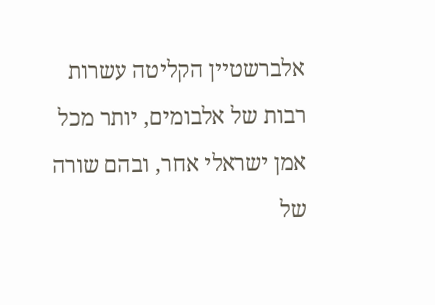אלברשטיין הקליטה עשרות רבות של אלבומים, יותר מכל אמן ישראלי אחר, ובהם שורה של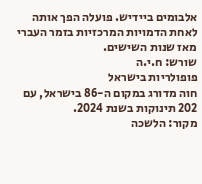אלבומים ביידיש. פועלה הפך אותה לאחת הדמויות המרכזיות בזמר העברי מאז שנות השישים.
שורש: ח.י.ה
פופולריות בישראל
חוה מדורג במקום ה-86 בישראל, עם 202 תינוקות בשנת 2024.
מקור: הלשכה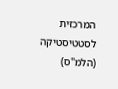המרכזית לסטטיסטיקה (הלמ"ס)